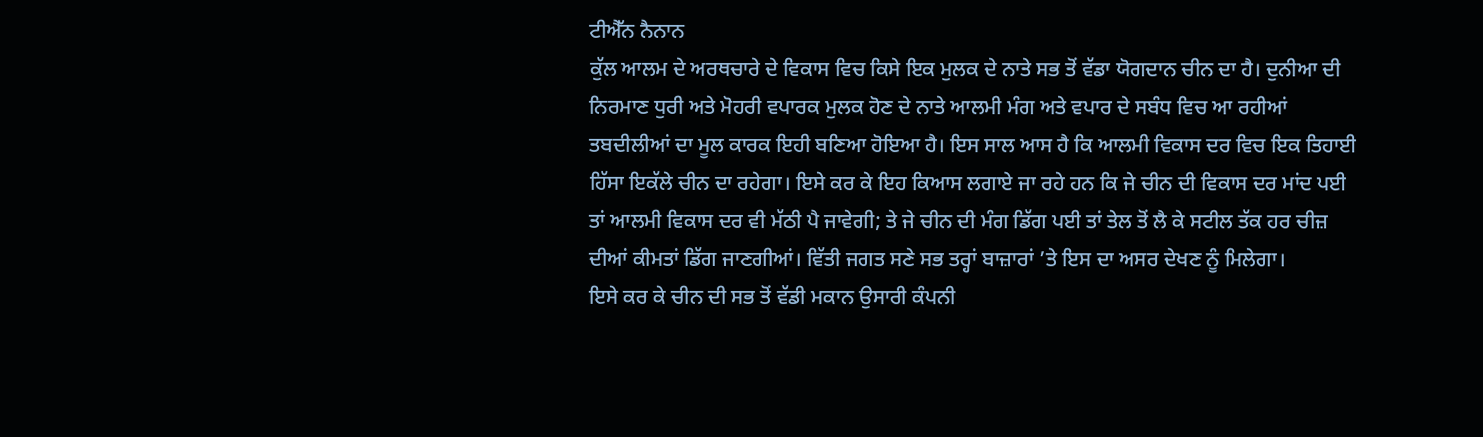ਟੀਐੱਨ ਨੈਨਾਨ
ਕੁੱਲ ਆਲਮ ਦੇ ਅਰਥਚਾਰੇ ਦੇ ਵਿਕਾਸ ਵਿਚ ਕਿਸੇ ਇਕ ਮੁਲਕ ਦੇ ਨਾਤੇ ਸਭ ਤੋਂ ਵੱਡਾ ਯੋਗਦਾਨ ਚੀਨ ਦਾ ਹੈ। ਦੁਨੀਆ ਦੀ ਨਿਰਮਾਣ ਧੁਰੀ ਅਤੇ ਮੋਹਰੀ ਵਪਾਰਕ ਮੁਲਕ ਹੋਣ ਦੇ ਨਾਤੇ ਆਲਮੀ ਮੰਗ ਅਤੇ ਵਪਾਰ ਦੇ ਸਬੰਧ ਵਿਚ ਆ ਰਹੀਆਂ ਤਬਦੀਲੀਆਂ ਦਾ ਮੂਲ ਕਾਰਕ ਇਹੀ ਬਣਿਆ ਹੋਇਆ ਹੈ। ਇਸ ਸਾਲ ਆਸ ਹੈ ਕਿ ਆਲਮੀ ਵਿਕਾਸ ਦਰ ਵਿਚ ਇਕ ਤਿਹਾਈ ਹਿੱਸਾ ਇਕੱਲੇ ਚੀਨ ਦਾ ਰਹੇਗਾ। ਇਸੇ ਕਰ ਕੇ ਇਹ ਕਿਆਸ ਲਗਾਏ ਜਾ ਰਹੇ ਹਨ ਕਿ ਜੇ ਚੀਨ ਦੀ ਵਿਕਾਸ ਦਰ ਮਾਂਦ ਪਈ ਤਾਂ ਆਲਮੀ ਵਿਕਾਸ ਦਰ ਵੀ ਮੱਠੀ ਪੈ ਜਾਵੇਗੀ; ਤੇ ਜੇ ਚੀਨ ਦੀ ਮੰਗ ਡਿੱਗ ਪਈ ਤਾਂ ਤੇਲ ਤੋਂ ਲੈ ਕੇ ਸਟੀਲ ਤੱਕ ਹਰ ਚੀਜ਼ ਦੀਆਂ ਕੀਮਤਾਂ ਡਿੱਗ ਜਾਣਗੀਆਂ। ਵਿੱਤੀ ਜਗਤ ਸਣੇ ਸਭ ਤਰ੍ਹਾਂ ਬਾਜ਼ਾਰਾਂ ’ਤੇ ਇਸ ਦਾ ਅਸਰ ਦੇਖਣ ਨੂੰ ਮਿਲੇਗਾ।
ਇਸੇ ਕਰ ਕੇ ਚੀਨ ਦੀ ਸਭ ਤੋਂ ਵੱਡੀ ਮਕਾਨ ਉਸਾਰੀ ਕੰਪਨੀ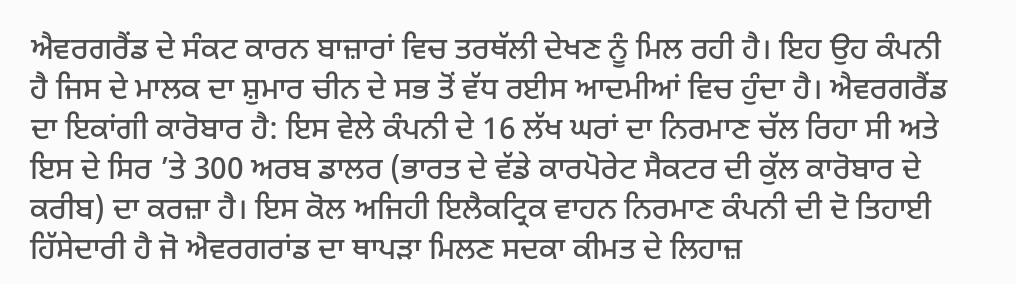ਐਵਰਗਰੈਂਡ ਦੇ ਸੰਕਟ ਕਾਰਨ ਬਾਜ਼ਾਰਾਂ ਵਿਚ ਤਰਥੱਲੀ ਦੇਖਣ ਨੂੰ ਮਿਲ ਰਹੀ ਹੈ। ਇਹ ਉਹ ਕੰਪਨੀ ਹੈ ਜਿਸ ਦੇ ਮਾਲਕ ਦਾ ਸ਼ੁਮਾਰ ਚੀਨ ਦੇ ਸਭ ਤੋਂ ਵੱਧ ਰਈਸ ਆਦਮੀਆਂ ਵਿਚ ਹੁੰਦਾ ਹੈ। ਐਵਰਗਰੈਂਡ ਦਾ ਇਕਾਂਗੀ ਕਾਰੋਬਾਰ ਹੈ: ਇਸ ਵੇਲੇ ਕੰਪਨੀ ਦੇ 16 ਲੱਖ ਘਰਾਂ ਦਾ ਨਿਰਮਾਣ ਚੱਲ ਰਿਹਾ ਸੀ ਅਤੇ ਇਸ ਦੇ ਸਿਰ ’ਤੇ 300 ਅਰਬ ਡਾਲਰ (ਭਾਰਤ ਦੇ ਵੱਡੇ ਕਾਰਪੋਰੇਟ ਸੈਕਟਰ ਦੀ ਕੁੱਲ ਕਾਰੋਬਾਰ ਦੇ ਕਰੀਬ) ਦਾ ਕਰਜ਼ਾ ਹੈ। ਇਸ ਕੋਲ ਅਜਿਹੀ ਇਲੈਕਟ੍ਰਿਕ ਵਾਹਨ ਨਿਰਮਾਣ ਕੰਪਨੀ ਦੀ ਦੋ ਤਿਹਾਈ ਹਿੱਸੇਦਾਰੀ ਹੈ ਜੋ ਐਵਰਗਰਾਂਡ ਦਾ ਥਾਪੜਾ ਮਿਲਣ ਸਦਕਾ ਕੀਮਤ ਦੇ ਲਿਹਾਜ਼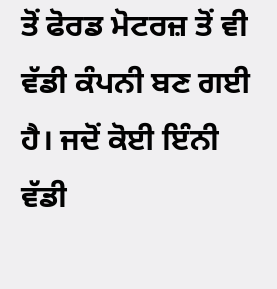ਤੋਂ ਫੋਰਡ ਮੋਟਰਜ਼ ਤੋਂ ਵੀ ਵੱਡੀ ਕੰਪਨੀ ਬਣ ਗਈ ਹੈ। ਜਦੋਂ ਕੋਈ ਇੰਨੀ ਵੱਡੀ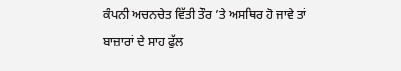ਕੰਪਨੀ ਅਚਨਚੇਤ ਵਿੱਤੀ ਤੌਰ ’ਤੇ ਅਸਥਿਰ ਹੋ ਜਾਵੇ ਤਾਂ ਬਾਜ਼ਾਰਾਂ ਦੇ ਸਾਹ ਫੁੱਲ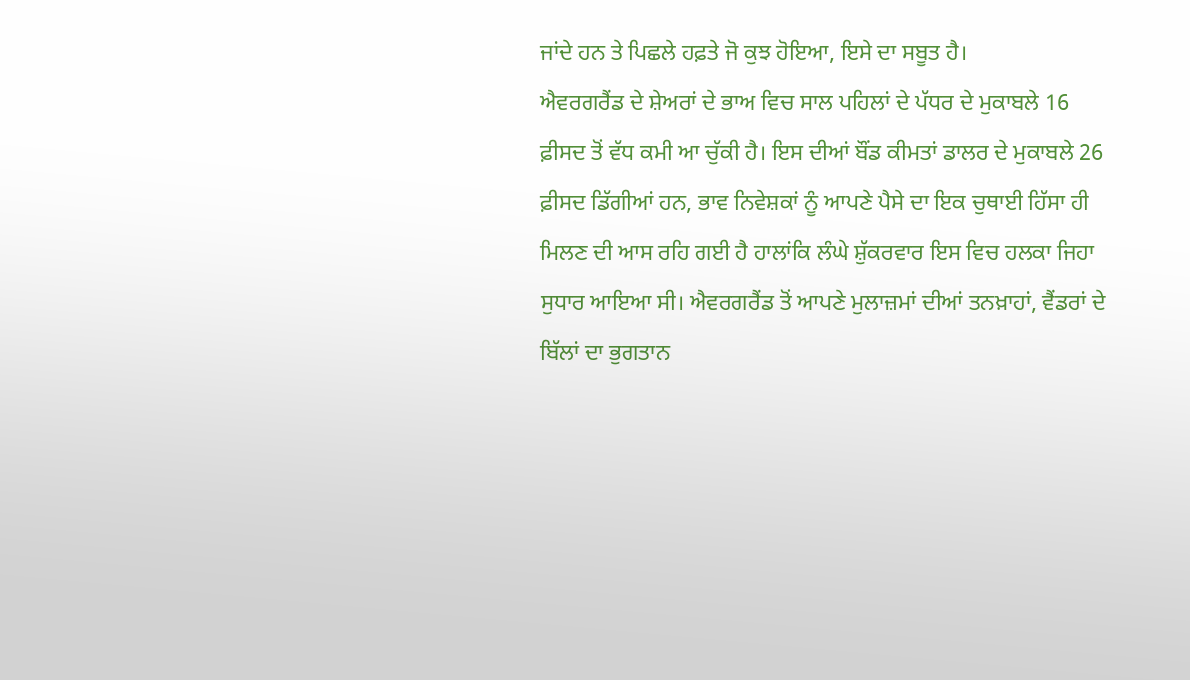ਜਾਂਦੇ ਹਨ ਤੇ ਪਿਛਲੇ ਹਫ਼ਤੇ ਜੋ ਕੁਝ ਹੋਇਆ, ਇਸੇ ਦਾ ਸਬੂਤ ਹੈ।
ਐਵਰਗਰੈਂਡ ਦੇ ਸ਼ੇਅਰਾਂ ਦੇ ਭਾਅ ਵਿਚ ਸਾਲ ਪਹਿਲਾਂ ਦੇ ਪੱਧਰ ਦੇ ਮੁਕਾਬਲੇ 16 ਫ਼ੀਸਦ ਤੋਂ ਵੱਧ ਕਮੀ ਆ ਚੁੱਕੀ ਹੈ। ਇਸ ਦੀਆਂ ਬੌਂਡ ਕੀਮਤਾਂ ਡਾਲਰ ਦੇ ਮੁਕਾਬਲੇ 26 ਫ਼ੀਸਦ ਡਿੱਗੀਆਂ ਹਨ, ਭਾਵ ਨਿਵੇਸ਼ਕਾਂ ਨੂੰ ਆਪਣੇ ਪੈਸੇ ਦਾ ਇਕ ਚੁਥਾਈ ਹਿੱਸਾ ਹੀ ਮਿਲਣ ਦੀ ਆਸ ਰਹਿ ਗਈ ਹੈ ਹਾਲਾਂਕਿ ਲੰਘੇ ਸ਼ੁੱਕਰਵਾਰ ਇਸ ਵਿਚ ਹਲਕਾ ਜਿਹਾ ਸੁਧਾਰ ਆਇਆ ਸੀ। ਐਵਰਗਰੈਂਡ ਤੋਂ ਆਪਣੇ ਮੁਲਾਜ਼ਮਾਂ ਦੀਆਂ ਤਨਖ਼ਾਹਾਂ, ਵੈਂਡਰਾਂ ਦੇ ਬਿੱਲਾਂ ਦਾ ਭੁਗਤਾਨ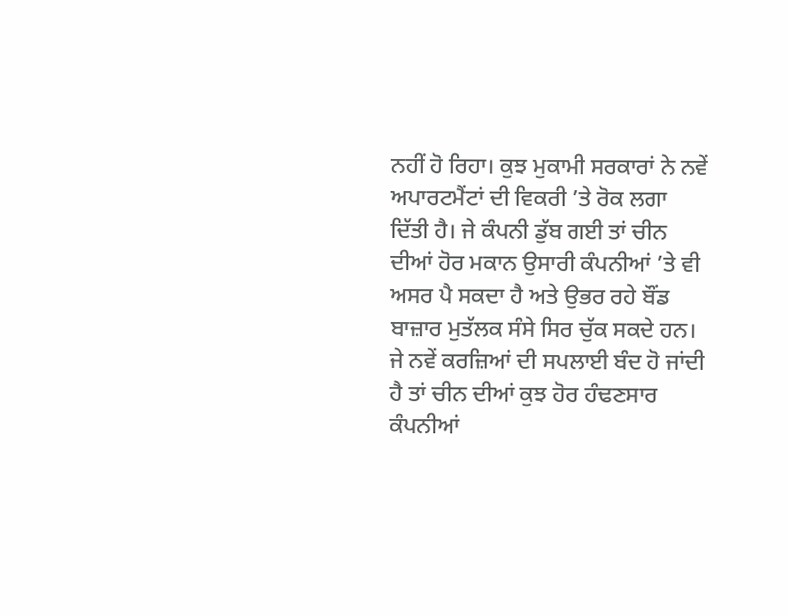ਨਹੀਂ ਹੋ ਰਿਹਾ। ਕੁਝ ਮੁਕਾਮੀ ਸਰਕਾਰਾਂ ਨੇ ਨਵੇਂ ਅਪਾਰਟਮੈਂਟਾਂ ਦੀ ਵਿਕਰੀ ’ਤੇ ਰੋਕ ਲਗਾ ਦਿੱਤੀ ਹੈ। ਜੇ ਕੰਪਨੀ ਡੁੱਬ ਗਈ ਤਾਂ ਚੀਨ ਦੀਆਂ ਹੋਰ ਮਕਾਨ ਉਸਾਰੀ ਕੰਪਨੀਆਂ ’ਤੇ ਵੀ ਅਸਰ ਪੈ ਸਕਦਾ ਹੈ ਅਤੇ ਉਭਰ ਰਹੇ ਬੌਂਡ ਬਾਜ਼ਾਰ ਮੁਤੱਲਕ ਸੰਸੇ ਸਿਰ ਚੁੱਕ ਸਕਦੇ ਹਨ। ਜੇ ਨਵੇਂ ਕਰਜ਼ਿਆਂ ਦੀ ਸਪਲਾਈ ਬੰਦ ਹੋ ਜਾਂਦੀ ਹੈ ਤਾਂ ਚੀਨ ਦੀਆਂ ਕੁਝ ਹੋਰ ਹੰਢਣਸਾਰ ਕੰਪਨੀਆਂ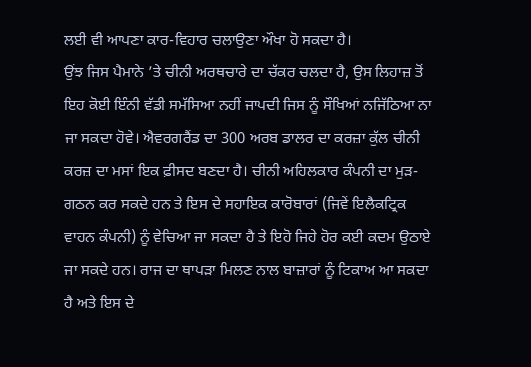ਲਈ ਵੀ ਆਪਣਾ ਕਾਰ-ਵਿਹਾਰ ਚਲਾਉਣਾ ਔਖਾ ਹੋ ਸਕਦਾ ਹੈ।
ਉਂਝ ਜਿਸ ਪੈਮਾਨੇ ’ਤੇ ਚੀਨੀ ਅਰਥਚਾਰੇ ਦਾ ਚੱਕਰ ਚਲਦਾ ਹੈ, ਉਸ ਲਿਹਾਜ਼ ਤੋਂ ਇਹ ਕੋਈ ਇੰਨੀ ਵੱਡੀ ਸਮੱਸਿਆ ਨਹੀਂ ਜਾਪਦੀ ਜਿਸ ਨੂੰ ਸੌਖਿਆਂ ਨਜਿੱਠਿਆ ਨਾ ਜਾ ਸਕਦਾ ਹੋਵੇ। ਐਵਰਗਰੈਂਡ ਦਾ 300 ਅਰਬ ਡਾਲਰ ਦਾ ਕਰਜ਼ਾ ਕੁੱਲ ਚੀਨੀ ਕਰਜ਼ ਦਾ ਮਸਾਂ ਇਕ ਫ਼ੀਸਦ ਬਣਦਾ ਹੈ। ਚੀਨੀ ਅਹਿਲਕਾਰ ਕੰਪਨੀ ਦਾ ਮੁੜ-ਗਠਨ ਕਰ ਸਕਦੇ ਹਨ ਤੇ ਇਸ ਦੇ ਸਹਾਇਕ ਕਾਰੋਬਾਰਾਂ (ਜਿਵੇਂ ਇਲੈਕਟ੍ਰਿਕ ਵਾਹਨ ਕੰਪਨੀ) ਨੂੰ ਵੇਚਿਆ ਜਾ ਸਕਦਾ ਹੈ ਤੇ ਇਹੋ ਜਿਹੇ ਹੋਰ ਕਈ ਕਦਮ ਉਠਾਏ ਜਾ ਸਕਦੇ ਹਨ। ਰਾਜ ਦਾ ਥਾਪੜਾ ਮਿਲਣ ਨਾਲ ਬਾਜ਼ਾਰਾਂ ਨੂੰ ਟਿਕਾਅ ਆ ਸਕਦਾ ਹੈ ਅਤੇ ਇਸ ਦੇ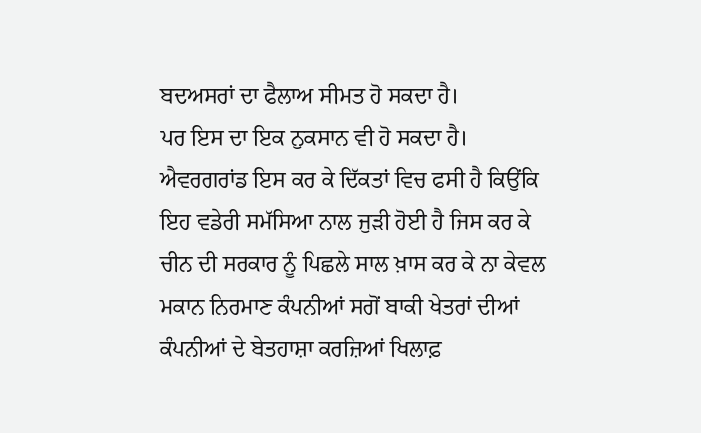ਬਦਅਸਰਾਂ ਦਾ ਫੈਲਾਅ ਸੀਮਤ ਹੋ ਸਕਦਾ ਹੈ।
ਪਰ ਇਸ ਦਾ ਇਕ ਨੁਕਸਾਨ ਵੀ ਹੋ ਸਕਦਾ ਹੈ। ਐਵਰਗਰਾਂਡ ਇਸ ਕਰ ਕੇ ਦਿੱਕਤਾਂ ਵਿਚ ਫਸੀ ਹੈ ਕਿਉਂਕਿ ਇਹ ਵਡੇਰੀ ਸਮੱਸਿਆ ਨਾਲ ਜੁੜੀ ਹੋਈ ਹੈ ਜਿਸ ਕਰ ਕੇ ਚੀਨ ਦੀ ਸਰਕਾਰ ਨੂੰ ਪਿਛਲੇ ਸਾਲ ਖ਼ਾਸ ਕਰ ਕੇ ਨਾ ਕੇਵਲ ਮਕਾਨ ਨਿਰਮਾਣ ਕੰਪਨੀਆਂ ਸਗੋਂ ਬਾਕੀ ਖੇਤਰਾਂ ਦੀਆਂ ਕੰਪਨੀਆਂ ਦੇ ਬੇਤਹਾਸ਼ਾ ਕਰਜ਼ਿਆਂ ਖਿਲਾਫ਼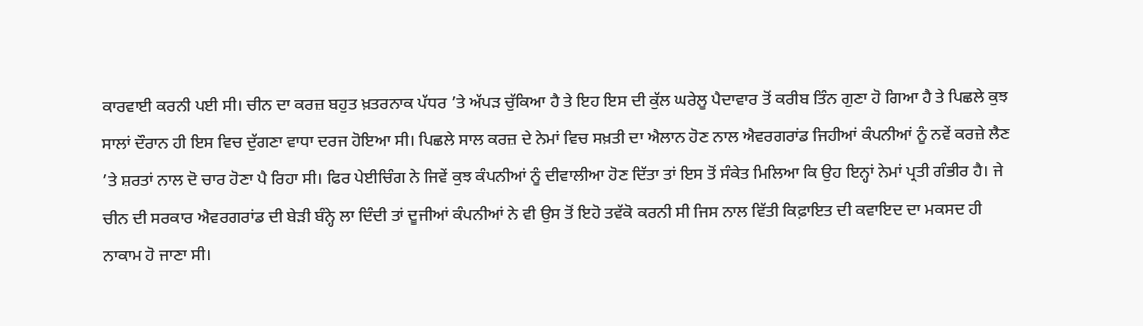ਕਾਰਵਾਈ ਕਰਨੀ ਪਈ ਸੀ। ਚੀਨ ਦਾ ਕਰਜ਼ ਬਹੁਤ ਖ਼ਤਰਨਾਕ ਪੱਧਰ ’ਤੇ ਅੱਪੜ ਚੁੱਕਿਆ ਹੈ ਤੇ ਇਹ ਇਸ ਦੀ ਕੁੱਲ ਘਰੇਲੂ ਪੈਦਾਵਾਰ ਤੋਂ ਕਰੀਬ ਤਿੰਨ ਗੁਣਾ ਹੋ ਗਿਆ ਹੈ ਤੇ ਪਿਛਲੇ ਕੁਝ ਸਾਲਾਂ ਦੌਰਾਨ ਹੀ ਇਸ ਵਿਚ ਦੁੱਗਣਾ ਵਾਧਾ ਦਰਜ ਹੋਇਆ ਸੀ। ਪਿਛਲੇ ਸਾਲ ਕਰਜ਼ ਦੇ ਨੇਮਾਂ ਵਿਚ ਸਖ਼ਤੀ ਦਾ ਐਲਾਨ ਹੋਣ ਨਾਲ ਐਵਰਗਰਾਂਡ ਜਿਹੀਆਂ ਕੰਪਨੀਆਂ ਨੂੰ ਨਵੇਂ ਕਰਜ਼ੇ ਲੈਣ ’ਤੇ ਸ਼ਰਤਾਂ ਨਾਲ ਦੋ ਚਾਰ ਹੋਣਾ ਪੈ ਰਿਹਾ ਸੀ। ਫਿਰ ਪੇਈਚਿੰਗ ਨੇ ਜਿਵੇਂ ਕੁਝ ਕੰਪਨੀਆਂ ਨੂੰ ਦੀਵਾਲੀਆ ਹੋਣ ਦਿੱਤਾ ਤਾਂ ਇਸ ਤੋਂ ਸੰਕੇਤ ਮਿਲਿਆ ਕਿ ਉਹ ਇਨ੍ਹਾਂ ਨੇਮਾਂ ਪ੍ਰਤੀ ਗੰਭੀਰ ਹੈ। ਜੇ ਚੀਨ ਦੀ ਸਰਕਾਰ ਐਵਰਗਰਾਂਡ ਦੀ ਬੇੜੀ ਬੰਨ੍ਹੇ ਲਾ ਦਿੰਦੀ ਤਾਂ ਦੂਜੀਆਂ ਕੰਪਨੀਆਂ ਨੇ ਵੀ ਉਸ ਤੋਂ ਇਹੋ ਤਵੱਕੋ ਕਰਨੀ ਸੀ ਜਿਸ ਨਾਲ ਵਿੱਤੀ ਕਿਫ਼ਾਇਤ ਦੀ ਕਵਾਇਦ ਦਾ ਮਕਸਦ ਹੀ ਨਾਕਾਮ ਹੋ ਜਾਣਾ ਸੀ।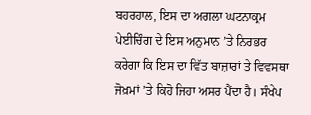ਬਹਰਹਾਲ, ਇਸ ਦਾ ਅਗਲਾ ਘਟਨਾਕ੍ਰਮ ਪੇਈਚਿੰਗ ਦੇ ਇਸ ਅਨੁਮਾਨ ’ਤੇ ਨਿਰਭਰ ਕਰੇਗਾ ਕਿ ਇਸ ਦਾ ਵਿੱਤ ਬਾਜ਼ਾਰਾਂ ਤੇ ਵਿਵਸਥਾ ਜੋਖ਼ਮਾਂ ’ਤੇ ਕਿਹੋ ਜਿਹਾ ਅਸਰ ਪੈਂਦਾ ਹੈ। ਸੰਖੇਪ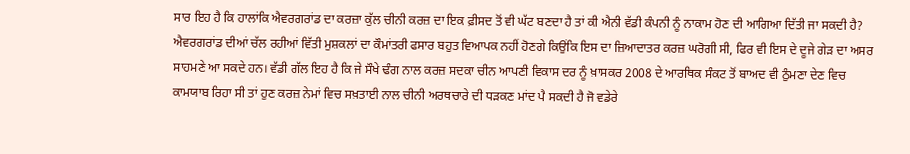ਸਾਰ ਇਹ ਹੈ ਕਿ ਹਾਲਾਂਕਿ ਐਵਰਗਰਾਂਡ ਦਾ ਕਰਜ਼ਾ ਕੁੱਲ ਚੀਨੀ ਕਰਜ਼ ਦਾ ਇਕ ਫ਼ੀਸਦ ਤੋਂ ਵੀ ਘੱਟ ਬਣਦਾ ਹੈ ਤਾਂ ਕੀ ਐਨੀ ਵੱਡੀ ਕੰਪਨੀ ਨੂੰ ਨਾਕਾਮ ਹੋਣ ਦੀ ਆਗਿਆ ਦਿੱਤੀ ਜਾ ਸਕਦੀ ਹੈ?
ਐਵਰਗਰਾਂਡ ਦੀਆਂ ਚੱਲ ਰਹੀਆਂ ਵਿੱਤੀ ਮੁਸ਼ਕਲਾਂ ਦਾ ਕੌਮਾਂਤਰੀ ਫਸਾਰ ਬਹੁਤ ਵਿਆਪਕ ਨਹੀਂ ਹੋਣਗੇ ਕਿਉਂਕਿ ਇਸ ਦਾ ਜ਼ਿਆਦਾਤਰ ਕਰਜ਼ ਘਰੋਗੀ ਸੀ, ਫਿਰ ਵੀ ਇਸ ਦੇ ਦੂਜੇ ਗੇੜ ਦਾ ਅਸਰ ਸਾਹਮਣੇ ਆ ਸਕਦੇ ਹਨ। ਵੱਡੀ ਗੱਲ ਇਹ ਹੈ ਕਿ ਜੇ ਸੌਖੇ ਢੰਗ ਨਾਲ ਕਰਜ਼ ਸਦਕਾ ਚੀਨ ਆਪਣੀ ਵਿਕਾਸ ਦਰ ਨੂੰ ਖ਼ਾਸਕਰ 2008 ਦੇ ਆਰਥਿਕ ਸੰਕਟ ਤੋਂ ਬਾਅਦ ਵੀ ਠੁੰਮਣਾ ਦੇਣ ਵਿਚ ਕਾਮਯਾਬ ਰਿਹਾ ਸੀ ਤਾਂ ਹੁਣ ਕਰਜ਼ ਨੇਮਾਂ ਵਿਚ ਸਖ਼ਤਾਈ ਨਾਲ ਚੀਨੀ ਅਰਥਚਾਰੇ ਦੀ ਧੜਕਣ ਮਾਂਦ ਪੈ ਸਕਦੀ ਹੈ ਜੋ ਵਡੇਰੇ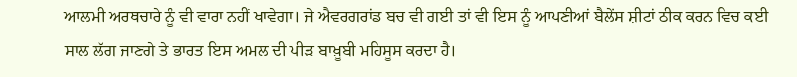ਆਲਮੀ ਅਰਥਚਾਰੇ ਨੂੰ ਵੀ ਵਾਰਾ ਨਹੀਂ ਖਾਵੇਗਾ। ਜੇ ਐਵਰਗਰਾਂਡ ਬਚ ਵੀ ਗਈ ਤਾਂ ਵੀ ਇਸ ਨੂੰ ਆਪਣੀਆਂ ਬੈਲੇਂਸ ਸ਼ੀਟਾਂ ਠੀਕ ਕਰਨ ਵਿਚ ਕਈ ਸਾਲ ਲੱਗ ਜਾਣਗੇ ਤੇ ਭਾਰਤ ਇਸ ਅਮਲ ਦੀ ਪੀੜ ਬਾਖ਼ੂਬੀ ਮਹਿਸੂਸ ਕਰਦਾ ਹੈ।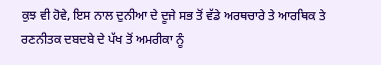ਕੁਝ ਵੀ ਹੋਵੇ, ਇਸ ਨਾਲ ਦੁਨੀਆ ਦੇ ਦੂਜੇ ਸਭ ਤੋਂ ਵੱਡੇ ਅਰਥਚਾਰੇ ਤੇ ਆਰਥਿਕ ਤੇ ਰਣਨੀਤਕ ਦਬਦਬੇ ਦੇ ਪੱਖ ਤੋਂ ਅਮਰੀਕਾ ਨੂੰ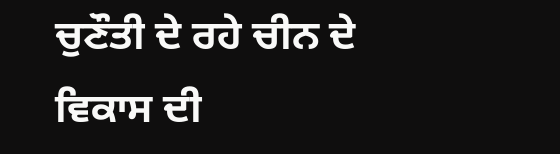ਚੁਣੌਤੀ ਦੇ ਰਹੇ ਚੀਨ ਦੇ ਵਿਕਾਸ ਦੀ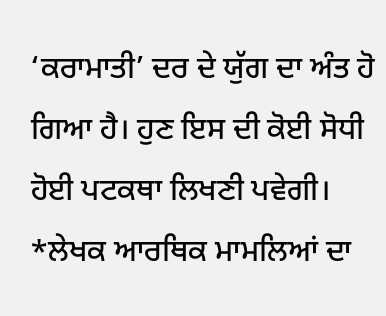‘ਕਰਾਮਾਤੀ’ ਦਰ ਦੇ ਯੁੱਗ ਦਾ ਅੰਤ ਹੋ ਗਿਆ ਹੈ। ਹੁਣ ਇਸ ਦੀ ਕੋਈ ਸੋਧੀ ਹੋਈ ਪਟਕਥਾ ਲਿਖਣੀ ਪਵੇਗੀ।
*ਲੇਖਕ ਆਰਥਿਕ ਮਾਮਲਿਆਂ ਦਾ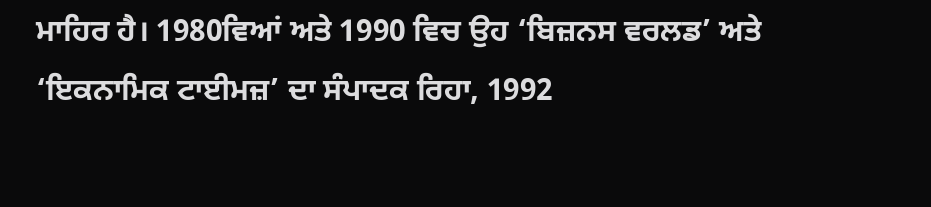ਮਾਹਿਰ ਹੈ। 1980ਵਿਆਂ ਅਤੇ 1990 ਵਿਚ ਉਹ ‘ਬਿਜ਼ਨਸ ਵਰਲਡ’ ਅਤੇ ‘ਇਕਨਾਮਿਕ ਟਾਈਮਜ਼’ ਦਾ ਸੰਪਾਦਕ ਰਿਹਾ, 1992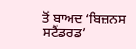ਤੋਂ ਬਾਅਦ ‘ਬਿਜ਼ਨਸ ਸਟੈਂਡਰਡ’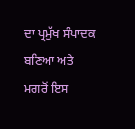ਦਾ ਪ੍ਰਮੁੱਖ ਸੰਪਾਦਕ ਬਣਿਆ ਅਤੇ ਮਗਰੋਂ ਇਸ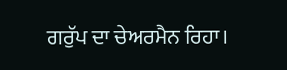ਗਰੁੱਪ ਦਾ ਚੇਅਰਮੈਨ ਰਿਹਾ।